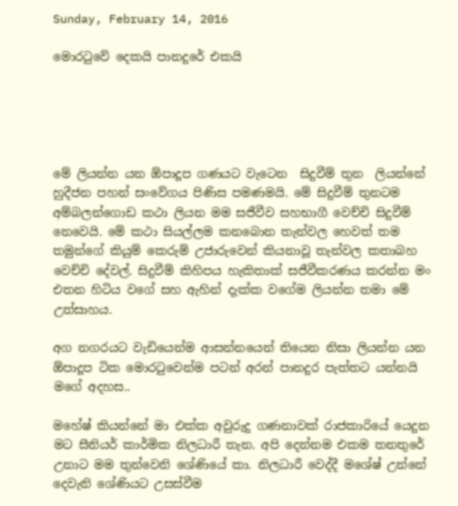Sunday, February 14, 2016

මොරටුවේ දෙකයි පානදුරේ එකයි





මේ ලියන්න යන ඕපාදූප ගණයට වැටෙන  සිදුවීම් තුන  ලියන්නේ හුදීජන පහන් සංවේගය පිණිස පමණමයි. මේ සිදුවීම් තුනටම අම්බලන්ගොඩ කථා ලියන මම සජීවීව සහභාගී වෙච්චි සිදුවීම් නෙවෙයි. මේ කථා සියල්ලම කනබොන තැන්වල හෙවත් තම තමුන්ගේ කියුම් කෙරුම් උජාරුවෙන් කියනාවූ තැන්වල කතාබහ වෙච්චි දේවල්. සිදුවීම් කිහිපය හැකිතාක් සජීවීකරණය කරන්න මං එතන හිටිය වගේ සහ ඇහින් දැක්ක වගේම ලියන්න තමා මේ උත්සාහය.

අග නගරයට වැඩියෙන්ම ආසන්නයෙන් තියෙන නිසා ලියන්න යන ඕපාදූප ටික මොරටුවෙන්ම පටන් අරන් පානදුර පැත්තට යන්නයි මගේ අදහස..

මහේෂ් කියන්නේ මා එක්ක අවුරුදු ගණනාවක් රාජකාරියේ යෙදුන මට සීනියර් කාර්මික නිලධාරී තැන. අපි දෙන්නම එකම තනතුරේ උනාට මම තුන්වෙනි ශේණියේ කා. නිලධාරී වෙද්දී මශේෂ් උන්නේ දෙවැනි ශේණියට උසස්වීම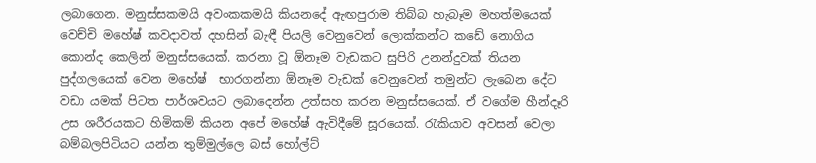ලබාගෙන. මනුස්සකමයි අවංකකමයි කියනදේ ඇඟපුරාම තිබ්බ හැබෑම මහත්මයෙක් වෙච්චි මහේෂ් කවදාවත් දහසින් බැඳී පියලි වෙනුවෙන් ලොක්කන්ට කඩේ නොගිය කොන්ද කෙලින් මනුස්සයෙක්. කරනා වූ ඕනෑම වැඩකට සුපිරි උනන්දුවක් තියන පුද්ගලයෙක් වෙන මහේෂ්  භාරගන්නා ඕනෑම වැඩක් වෙනුවෙන් තමුන්ට ලැබෙන දේට වඩා යමක් පිටත පාර්ශවයට ලබාදෙන්න උත්සහ කරන මනුස්සයෙක්. ඒ වගේම හීන්දෑරි උස ශරීරයකට හිමිකම් කියන අපේ මහේෂ් ඇවිදීමේ සූරයෙක්. රැකියාව අවසන් වෙලා බම්බලපිටියට යන්න තුම්මුල්ලෙ බස් හෝල්ට්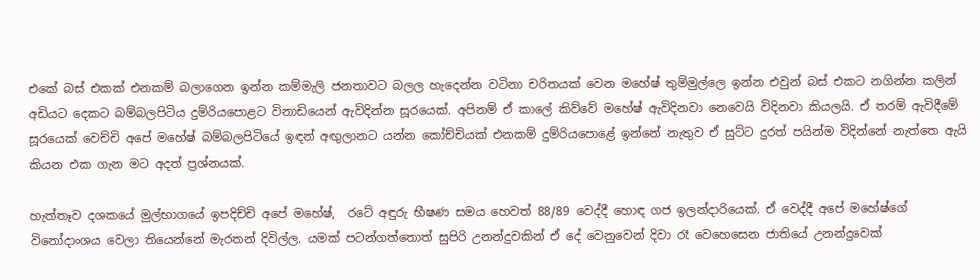එකේ බස් එකක් එනකම් බලාගෙන ඉන්න කම්මැලි ජනතාවට බලල හැදෙන්න වටිනා චරිතයක් වෙන මහේෂ් තුම්මුල්ලෙ ඉන්න එවුන් බස් එකට නගින්න කලින් අඩියට දෙකට බම්බලපිටිය දුම්රියපොළට විනාඩියෙන් ඇවිදින්න සූරයෙක්. අපිනම් ඒ කාලේ කිව්වේ මහේෂ් ඇවිදිනවා නෙවෙයි විදිනවා කියලයි. ඒ තරම් ඇවිදීමේ සූරයෙක් වෙච්චි අපේ මහේෂ් බම්බලපිටියේ ඉඳන් අඟුලානට යන්න කෝච්චියක් එනකම් දුම්රියපොළේ ඉන්නේ නැතුව ඒ සුට්ට දුරත් පයින්ම විදින්නේ නැත්තෙ ඇයි කියන එක ගැන මට අදත් ප්‍රශ්නයක්.

හැත්තෑව දශකයේ මුල්භාගයේ ඉපදිච්චි අපේ මහේෂ්,  රටේ අඳුරු භීෂණ සමය හෙවත් 88/89 වෙද්දී හොඳ ගජ ඉලන්දාරියෙක්. ඒ වෙද්දී අපේ මහේෂ්ගේ විනෝදාංශය වෙලා තියෙන්නේ මැරතන් දිවිල්ල. යමක් පටන්ගත්තොත් සුපිරි උනන්දුවකින් ඒ දේ වෙනුවෙන් දිවා රෑ වෙහෙසෙන ජාතියේ උනන්දුවෙක්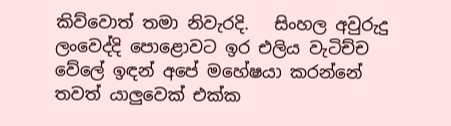කිව්වොත් තමා නිවැරදි.   සිංහල අවුරුදු ලංවෙද්දි පොළොවට ඉර එලිය වැටිච්ච වේලේ ඉඳන් අපේ මහේෂයා කරන්නේ තවත් යාලුවෙක් එක්ක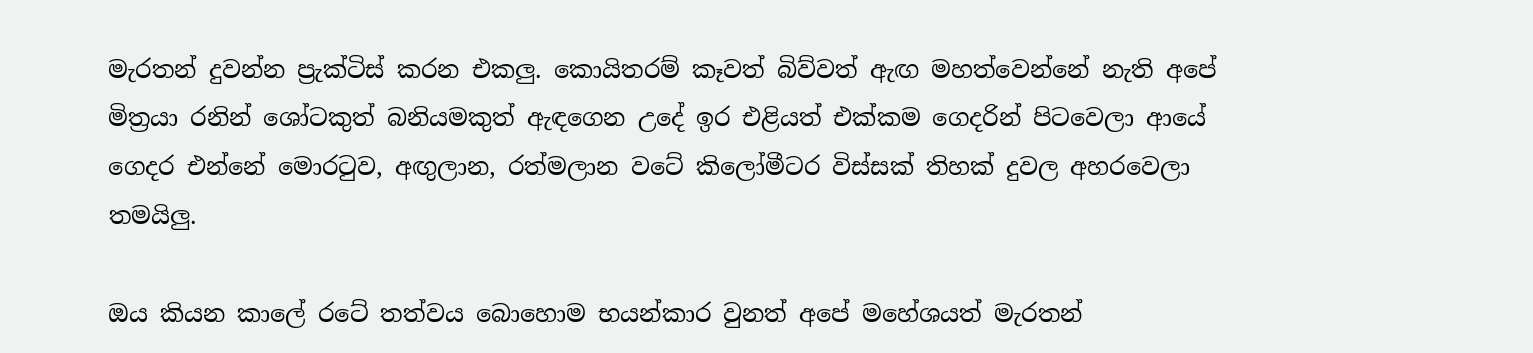මැරතන් දුවන්න ප්‍රැක්ටිස් කරන එකලු. කොයිතරම් කෑවත් බිව්වත් ඇඟ මහත්වෙන්නේ නැති අපේ මිත්‍රයා රනින් ශෝටකුත් බනියමකුත් ඇඳගෙන උදේ ඉර එළියත් එක්කම ගෙදරින් පිටවෙලා ආයේ ගෙදර එන්නේ මොරටුව, අඟුලාන, රත්මලාන වටේ කිලෝමීටර විස්සක් තිහක් දුවල අහරවෙලා තමයිලු.

ඔය කියන කාලේ රටේ තත්වය බොහොම භයන්කාර වුනත් අපේ මහේශයත් මැරතන්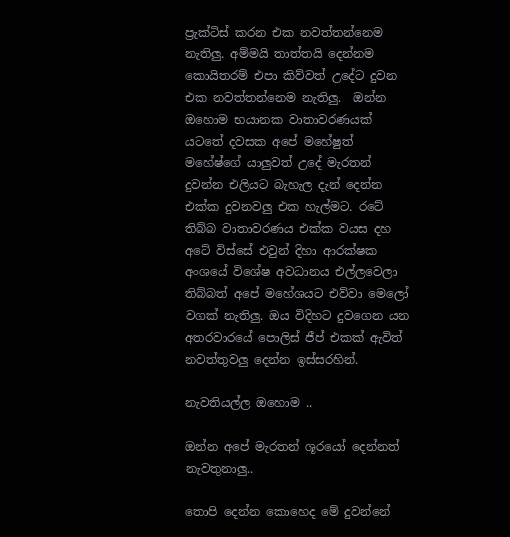ප්‍රැක්ටිස් කරන එක නවත්තන්නෙම නැතිලු. අම්මයි තාත්තයි දෙන්නම කොයිතරම් එපා කිව්වත් උදේට දුවන එක නවත්තන්නෙම නැතිලු.  ඔන්න ඔහොම භයානක වාතාවරණයක් යටතේ දවසක අපේ මහේෂුත් මහේෂ්ගේ යාලුවත් උදේ මැරතන් දුවන්න එලියට බැහැල දැන් දෙන්න එක්ක දුවනවලු එක හැල්මට. රටේ තිබ්බ වාතාවරණය එක්ක වයස දහ අටේ විස්සේ එවුන් දිහා ආරක්ෂක අංශයේ විශේෂ අවධානය එල්ලවෙලා තිබ්බත් අපේ මහේශයට එව්වා මෙලෝ වගක් නැතිලු. ඔය විදිහට දුවගෙන යන අතරවාරයේ පොලිස් ජීප් එකක් ඇවිත් නවත්තුවලු දෙන්න ඉස්සරහින්.

නැවතියල්ල ඔහොම ..

ඔන්න අපේ මැරතන් ශූරයෝ දෙන්නත් නැවතුනාලු..

තොපි දෙන්න කොහෙද මේ දුවන්නේ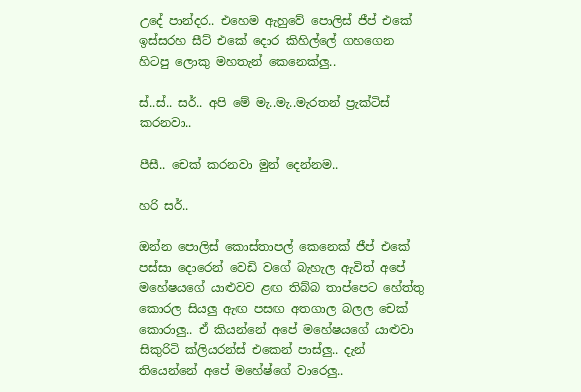උදේ පාන්දර.. එහෙම ඇහුවේ පොලිස් ජීප් එකේ ඉස්සරහ සීට් එකේ දොර කිහිල්ලේ ගහගෙන හිටපු ලොකු මහතැන් කෙනෙක්ලු..

ස්..ස්.. සර්.. අපි මේ මැ..මැ..මැරතන් ප්‍රැක්ටිස් කරනවා..

පීසී.. චෙක් කරනවා මුන් දෙන්නම..

හරි සර්..

ඔන්න පොලිස් කොස්තාපල් කෙනෙක් ජීප් එකේ පස්සා දොරෙන් වෙඩි වගේ බැහැල ඇවිත් අපේ මහේෂයගේ යාළුවව ළඟ තිබ්බ තාප්පෙට හේත්තු කොරල සියලු ඇඟ පසඟ අතගාල බලල චෙක් කොරාලු.. ඒ කියන්නේ අපේ මහේෂයගේ යාළුවා සිකුරිටි ක්ලියරන්ස් එකෙන් පාස්ලු.. දැන් තියෙන්නේ අපේ මහේෂ්ගේ වාරෙලු..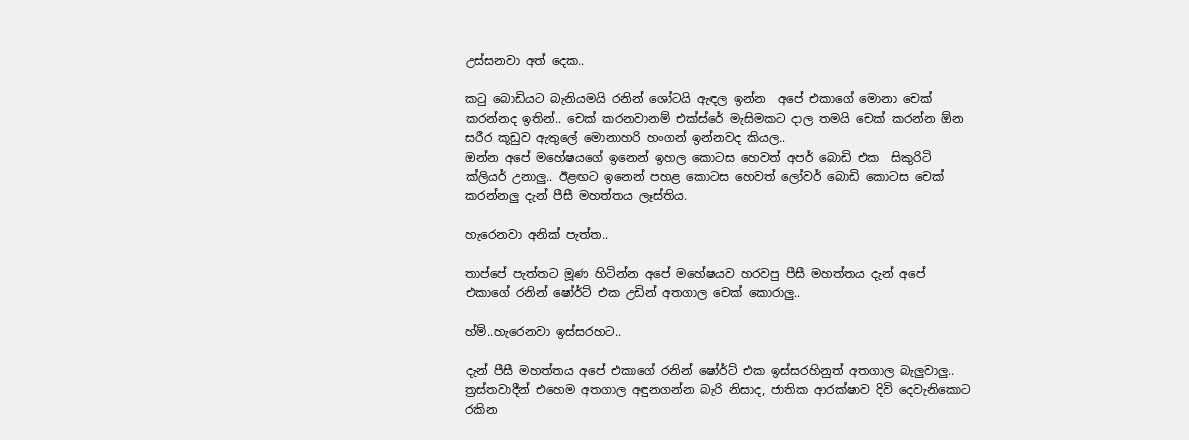උස්සනවා අත් දෙක..

කටු බොඩියට බැනියමයි රනින් ශෝටයි ඇඳල ඉන්න  අපේ එකාගේ මොනා චෙක් කරන්නද ඉතින්.. චෙක් කරනවානම් එක්ස්රේ මැසිමකට දාල තමයි චෙක් කරන්න ඕන සරීර කූඩුව ඇතුලේ මොනාහරි හංගන් ඉන්නවද කියල..
ඔන්න අපේ මහේෂයගේ ඉනෙන් ඉහල කොටස හෙවත් අපර් බොඩි එක  සිකුරිටි ක්ලියර් උනාලු.. ඊළඟට ඉනෙන් පහළ කොටස හෙවත් ලෝවර් බොඩි කොටස චෙක් කරන්නලු දැන් පීසී මහත්තය ලෑස්තිය.

හැරෙනවා අනික් පැත්ත..

තාප්පේ පැත්තට මූණ හිටින්න අපේ මහේෂයව හරවපු පීසී මහත්තය දැන් අපේ එකාගේ රනින් ෂෝර්ට් එක උඩින් අතගාල චෙක් කොරාලු..

හ්ම්..හැරෙනවා ඉස්සරහට..

දැන් පීසී මහත්තය අපේ එකාගේ රනින් ෂෝර්ට් එක ඉස්සරහිනුත් අතගාල බැලුවාලු.. ත්‍රස්තවාදීන් එහෙම අතගාල අඳුනගන්න බැරි නිසාද, ජාතික ආරක්ෂාව දිවි දෙවැනිකොට රකින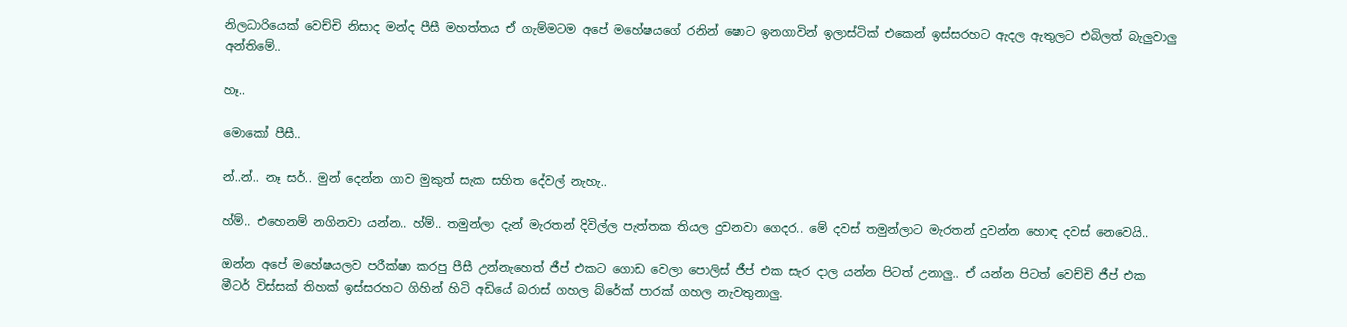නිලධාරියෙක් වෙච්චි නිසාද මන්ද පීසී මහත්තය ඒ ගැම්මටම අපේ මහේෂයගේ රනින් ෂොට ඉනගාවින් ඉලාස්ටික් එකෙන් ඉස්සරහට ඇදල ඇතුලට එබිලත් බැලුවාලු අන්තිමේ..

හෑ..

මොකෝ පීසී..

න්..න්.. නෑ සර්.. මුන් දෙන්න ගාව මුකුත් සැක සහිත දේවල් නැහැ..

හ්ම්.. එහෙනම් නගිනවා යන්න.. හ්ම්.. තමුන්ලා දැන් මැරතන් දිවිල්ල පැත්තක තියල දුවනවා ගෙදර.. මේ දවස් තමුන්ලාට මැරතන් දුවන්න හොඳ දවස් නෙවෙයි..

ඔන්න අපේ මහේෂයලව පරීක්ෂා කරපු පීසී උන්නැහෙත් ජීප් එකට ගොඩ වෙලා පොලිස් ජීප් එක සැර දාල යන්න පිටත් උනාලු.. ඒ යන්න පිටත් වෙච්චි ජීප් එක මීටර් විස්සක් තිහක් ඉස්සරහට ගිහින් හිටි අඩියේ බරාස් ගහල බ්රේක් පාරක් ගහල නැවතුනාලු.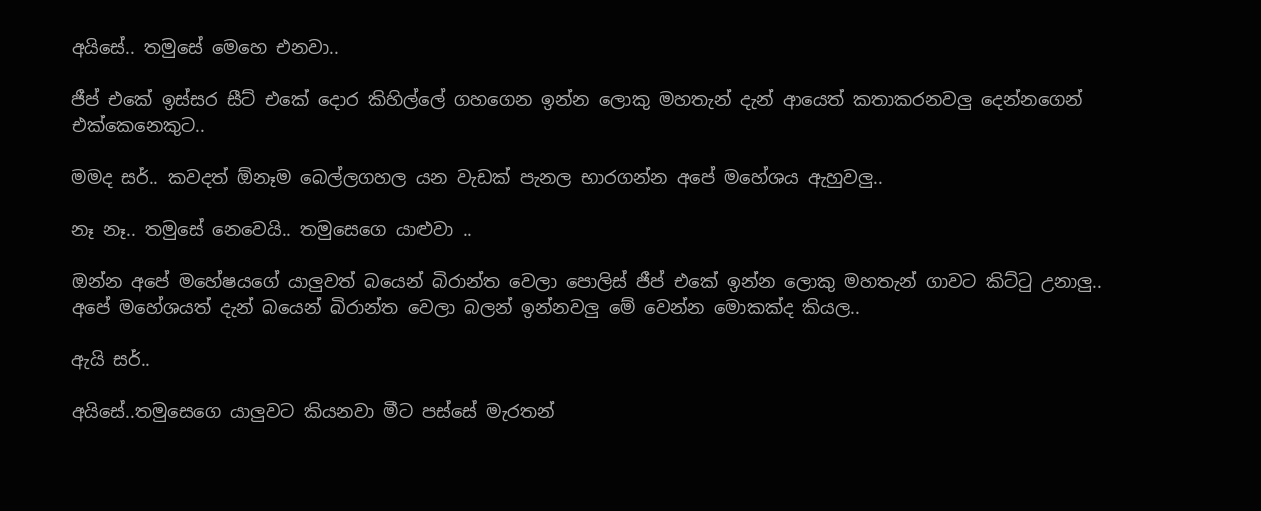අයිසේ.. තමුසේ මෙහෙ එනවා..

ජීප් එකේ ඉස්සර සීට් එකේ දොර කිහිල්ලේ ගහගෙන ඉන්න ලොකු මහතැන් දැන් ආයෙත් කතාකරනවලු දෙන්නගෙන් එක්කෙනෙකුට..

මමද සර්.. කවදත් ඕනෑම බෙල්ලගහල යන වැඩක් පැනල භාරගන්න අපේ මහේශය ඇහුවලු..

නෑ නෑ.. තමුසේ නෙවෙයි.. තමුසෙගෙ යාළුවා ..

ඔන්න අපේ මහේෂයගේ යාලුවත් බයෙන් බිරාන්ත වෙලා පොලිස් ජීප් එකේ ඉන්න ලොකු මහතැන් ගාවට කිට්ටු උනාලු.. අපේ මහේශයත් දැන් බයෙන් බිරාන්ත වෙලා බලන් ඉන්නවලු මේ වෙන්න මොකක්ද කියල..

ඇයි සර්..

අයිසේ..තමුසෙගෙ යාලුවට කියනවා මීට පස්සේ මැරතන්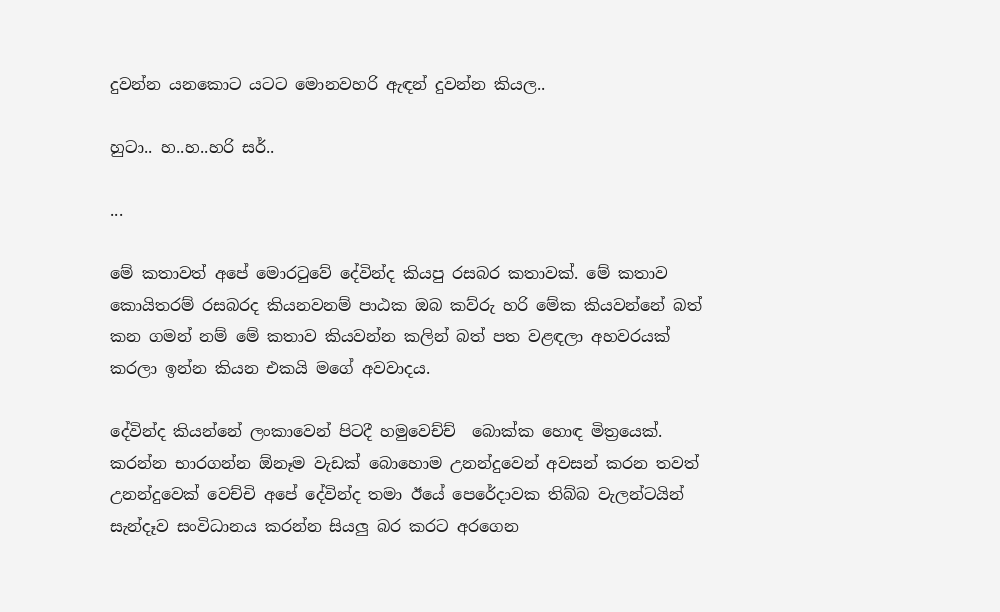දුවන්න යනකොට යටට මොනවහරි ඇඳන් දුවන්න කියල..

හුටා.. හ..හ..හරි සර්..

...

මේ කතාවත් අපේ මොරටුවේ දේවින්ද කියපු රසබර කතාවක්. මේ කතාව කොයිතරම් රසබරද කියනවනම් පාඨක ඔබ කව්රු හරි මේක කියවන්නේ බත් කන ගමන් නම් මේ කතාව කියවන්න කලින් බත් පත වළඳලා අහවරයක් කරලා ඉන්න කියන එකයි මගේ අවවාදය.

දේවින්ද කියන්නේ ලංකාවෙන් පිටදී හමුවෙච්ච්  බොක්ක හොඳ මිත්‍රයෙක්. කරන්න භාරගන්න ඕනෑම වැඩක් බොහොම උනන්දුවෙන් අවසන් කරන තවත් උනන්දුවෙක් වෙච්චි අපේ දේවින්ද තමා ඊයේ පෙරේදාවක තිබ්බ වැලන්ටයින් සැන්දෑව සංවිධානය කරන්න සියලු බර කරට අරගෙන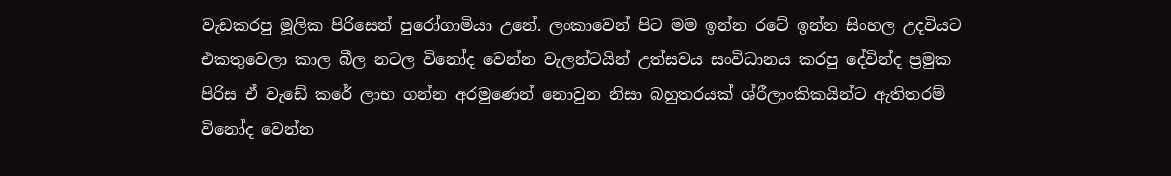වැඩකරපු මූලික පිරිසෙන් පුරෝගාමියා උනේ. ලංකාවෙන් පිට මම ඉන්න රටේ ඉන්න සිංහල උදවියට එකතුවෙලා කාල බීල නටල විනෝද වෙන්න වැලන්ටයින් උත්සවය සංවිධානය කරපු දේවින්ද ප්‍රමුක පිරිස ඒ වැඩේ කරේ ලාභ ගන්න අරමුණෙන් නොවුන නිසා බහුතරයක් ශ්රීලාංකිකයින්ට ඇතිතරම් විනෝද වෙන්න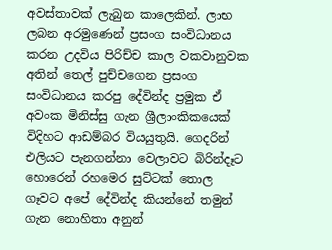අවස්තාවක් ලැබුන කාලෙකින්. ලාභ ලබන අරමුණෙන් ප්‍රසංග සංවිධානය කරන උදවිය පිරිච්ච කාල වකවානුවක අතින් තෙල් පුච්චගෙන ප්‍රසංග සංවිධානය කරපු දේවින්ද ප්‍රමුක ඒ අවංක මිනිස්සු ගැන ශ්‍රීලාංකිකයෙක් විදිහට ආඩම්බර වියයුතුයි. ගෙදරින් එලියට පැනගන්නා වෙලාවට බිරින්දෑට හොරෙන් රහමෙර සුට්ටක් තොල ගෑවට අපේ දේවින්ද කියන්නේ තමුන් ගැන නොහිතා අනුන්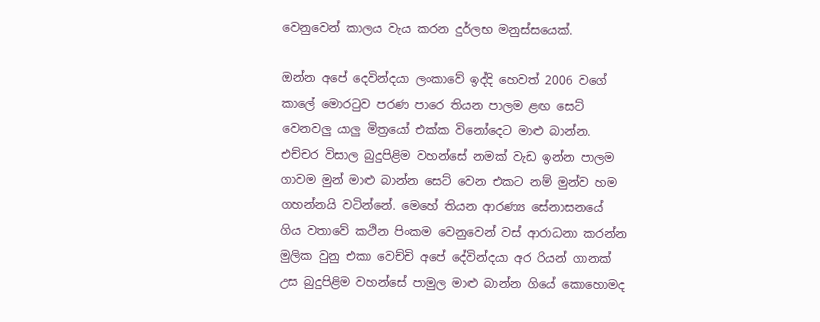වෙනුවෙන් කාලය වැය කරන දුර්ලභ මනුස්සයෙක්.

ඔන්න අපේ දෙවින්දයා ලංකාවේ ඉද්දි හෙවත් 2006 වගේ කාලේ මොරටුව පරණ පාරෙ තියන පාලම ළඟ සෙට් වෙනවලු යාලු මිත්‍රයෝ එක්ක විනෝදෙට මාළු බාන්න. එච්චර විසාල බුදුපිළිම වහන්සේ නමක් වැඩ ඉන්න පාලම ගාවම මුන් මාළු බාන්න සෙට් වෙන එකට නම් මුන්ව හම ගහන්නයි වටින්නේ. මෙහේ තියන ආරණ්‍ය සේනාසනයේ ගිය වතාවේ කථින පිංකම වෙනුවෙන් වස් ආරාධනා කරන්න මුලික වුනු එකා වෙච්චි අපේ දේවින්දයා අර රියන් ගානක් උස බුදුපිළිම වහන්සේ පාමුල මාළු බාන්න ගියේ කොහොමද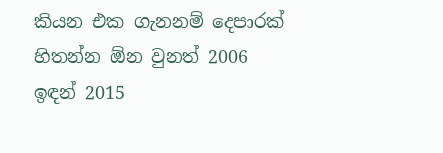කියන එක ගැනනම් දෙපාරක් හිතන්න ඕන වුනත් 2006 ඉඳන් 2015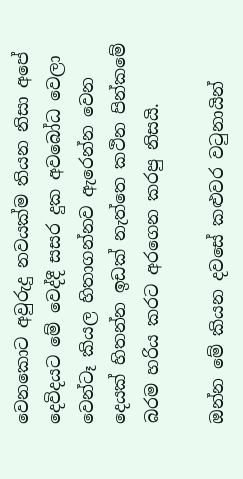වෙනකොට අවුරුදු නවයක්ම තියන නිසා අපේ දෙවිදයට මේ වෙද්දී සසර දුක අවබෝධ වෙලා වෙන්ටෑ කියල හිතාගන්නව ඇරෙන්න වෙන දෙයක් හිතන්න ඉඩක් නැත්තෙ කථින පින්කමේ බරම හරිය කරට අරගෙන කරපු නිසයි.

ඔන්න මේ කියන දවසේ කළුවර වටුනායින්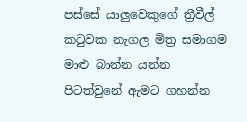පස්සේ යාලුවෙකුගේ ත්‍රීවීල් කටුවක නැගල මිත්‍ර සමාගම මාළු බාන්න යන්න පිටත්වුනේ ඇමට ගහන්න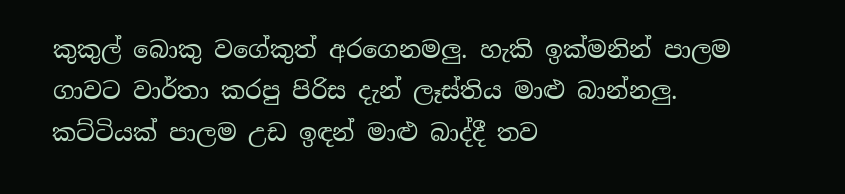කුකුල් බොකු වගේකුත් අරගෙනමලු. හැකි ඉක්මනින් පාලම ගාවට වාර්තා කරපු පිරිස දැන් ලෑස්තිය මාළු බාන්නලු. කට්ටියක් පාලම උඩ ඉඳන් මාළු බාද්දී තව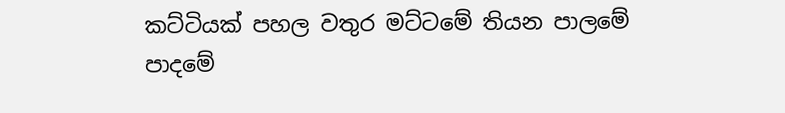කට්ටියක් පහල වතුර මට්ටමේ තියන පාලමේ පාදමේ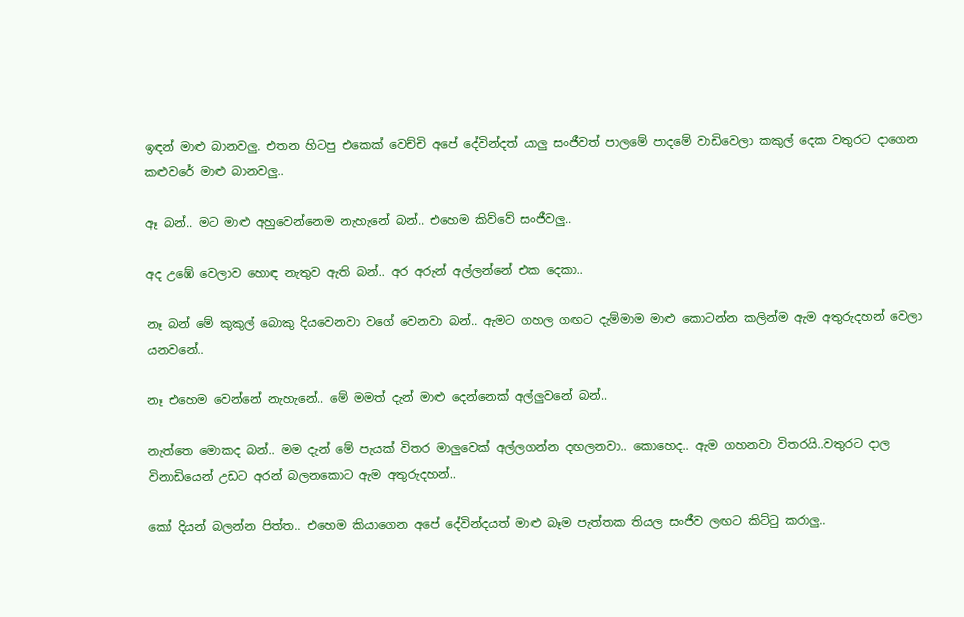ඉඳන් මාළු බානවලු. එතන හිටපු එකෙක් වෙච්චි අපේ දේවින්දත් යාලු සංජීවත් පාලමේ පාදමේ වාඩිවෙලා කකුල් දෙක වතුරට දාගෙන කළුවරේ මාළු බානවලු..

ඈ බන්.. මට මාළු අහුවෙන්නෙම නැහැනේ බන්.. එහෙම කිව්වේ සංජීවලු..

අද උඹේ වෙලාව හොඳ නැතුව ඇති බන්.. අර අරුන් අල්ලන්නේ එක දෙකා..

නෑ බන් මේ කුකුල් බොකු දියවෙනවා වගේ වෙනවා බන්.. ඇමට ගහල ගඟට දැම්මාම මාළු කොටන්න කලින්ම ඇම අතුරුදහන් වෙලා යනවනේ..

නෑ එහෙම වෙන්නේ නැහැනේ.. මේ මමත් දැන් මාළු දෙන්නෙක් අල්ලුවනේ බන්..

නැත්තෙ මොකද බන්.. මම දැන් මේ පැයක් විතර මාලුවෙක් අල්ලගන්න දඟලනවා.. කොහෙද.. ඇම ගහනවා විතරයි..වතුරට දාල විනාඩියෙන් උඩට අරන් බලනකොට ඇම අතුරුදහන්..

කෝ දියන් බලන්න පිත්ත.. එහෙම කියාගෙන අපේ දේවින්දයත් මාළු බෑම පැත්තක තියල සංජීව ලඟට කිට්ටු කරාලු..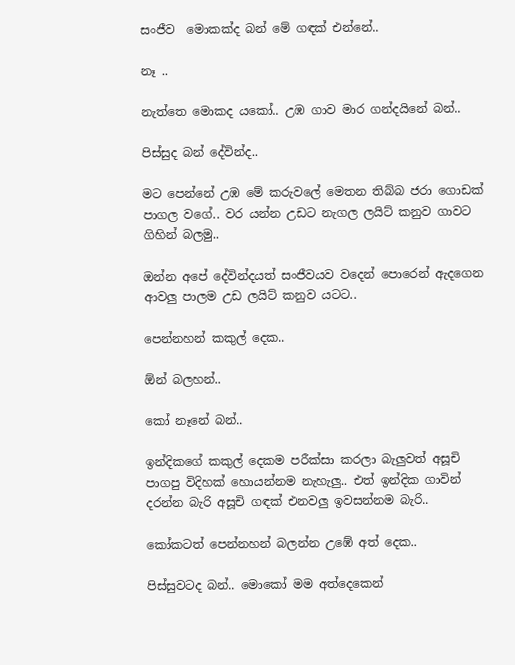සංජීව  මොකක්ද බන් මේ ගඳක් එන්නේ..

නෑ ..

නැත්තෙ මොකද යකෝ.. උඹ ගාව මාර ගන්දයිනේ බන්..

පිස්සුද බන් දේවින්ද..

මට පෙන්නේ උඹ මේ කරුවලේ මෙතන තිබ්බ ජරා ගොඩක් පාගල වගේ.. වර යන්න උඩට නැගල ලයිට් කනුව ගාවට ගිහින් බලමු..

ඔන්න අපේ දේවින්දයත් සංජීවයව වදෙන් පොරෙන් ඇදගෙන ආවලු පාලම උඩ ලයිට් කනුව යටට..

පෙන්නහන් කකුල් දෙක..

ඕන් බලහන්..

කෝ නෑනේ බන්..

ඉන්දිකගේ කකුල් දෙකම පරීක්සා කරලා බැලුවත් අසූචි පාගපු විදිහක් හොයන්නම නැහැලු.. එත් ඉන්දික ගාවින් දරන්න බැරි අසූචි ගඳක් එනවලු ඉවසන්නම බැරි..

කෝකටත් පෙන්නහන් බලන්න උඹේ අත් දෙක..

පිස්සුවටද බන්.. මොකෝ මම අත්දෙකෙන්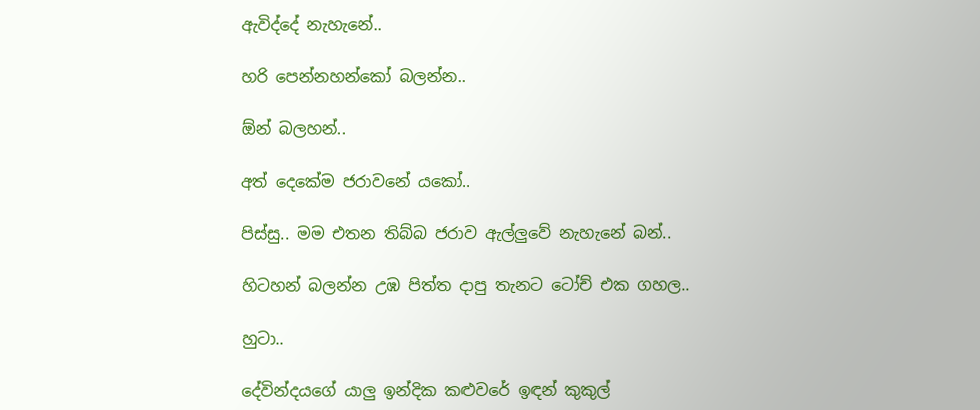ඇවිද්දේ නැහැනේ..

හරි පෙන්නහන්කෝ බලන්න..

ඕන් බලහන්..

අත් දෙකේම ජරාවනේ යකෝ..

පිස්සු.. මම එතන තිබ්බ ජරාව ඇල්ලුවේ නැහැනේ බන්..

හිටහන් බලන්න උඹ පිත්ත දාපු තැනට ටෝච් එක ගහල..

හුටා..

දේවින්දයගේ යාලු ඉන්දික කළුවරේ ඉඳන් කුකුල්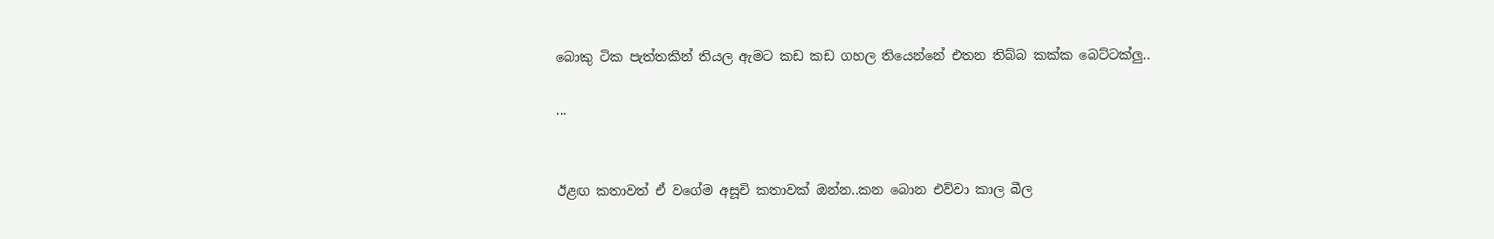බොකු ටික පැත්තකින් තියල ඇමට කඩ කඩ ගහල තියෙන්නේ එතන තිබ්බ කක්ක බෙට්ටක්ලු..

...


ඊළඟ කතාවත් ඒ වගේම අසූචි කතාවක් ඔන්න..කන බොන එව්වා කාල බීල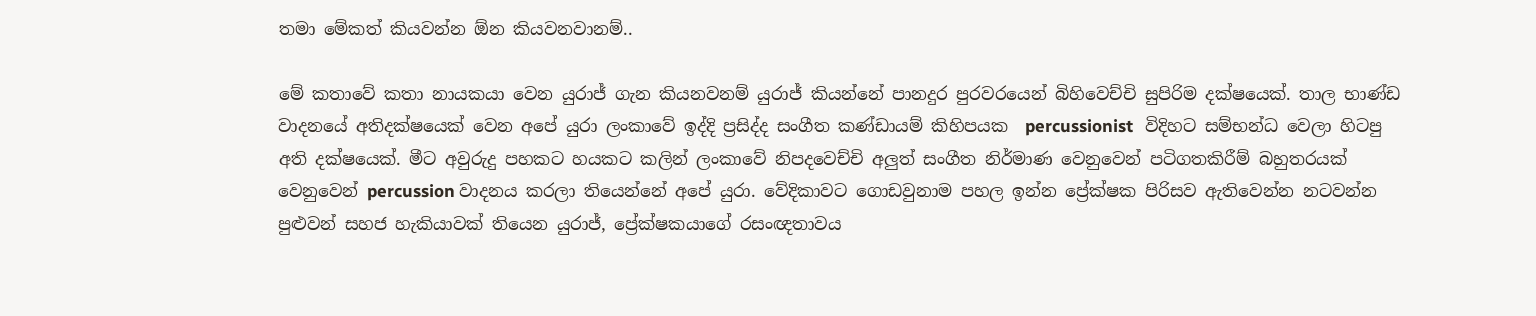තමා මේකත් කියවන්න ඕන කියවනවානම්..

මේ කතාවේ කතා නායකයා වෙන යුරාජ් ගැන කියනවනම් යුරාජ් කියන්නේ පානදුර පුරවරයෙන් බිහිවෙච්චි සුපිරිම දක්ෂයෙක්. තාල භාණ්ඩ වාදනයේ අතිදක්ෂයෙක් වෙන අපේ යුරා ලංකාවේ ඉද්දි ප්‍රසිද්ද සංගීත කණ්ඩායම් කිහිපයක  percussionist   විදිහට සම්භන්ධ වෙලා හිටපු අති දක්ෂයෙක්. මීට අවුරුදු පහකට හයකට කලින් ලංකාවේ නිපදවෙච්චි අලුත් සංගීත නිර්මාණ වෙනුවෙන් පටිගතකිරීම් බහුතරයක් වෙනුවෙන් percussion වාදනය කරලා තියෙන්නේ අපේ යුරා. වේදිකාවට ගොඩවුනාම පහල ඉන්න ප්‍රේක්ෂක පිරිසව ඇතිවෙන්න නටවන්න පුළුවන් සහජ හැකියාවක් තියෙන යුරාජ්, ප්‍රේක්ෂකයාගේ රසංඥතාවය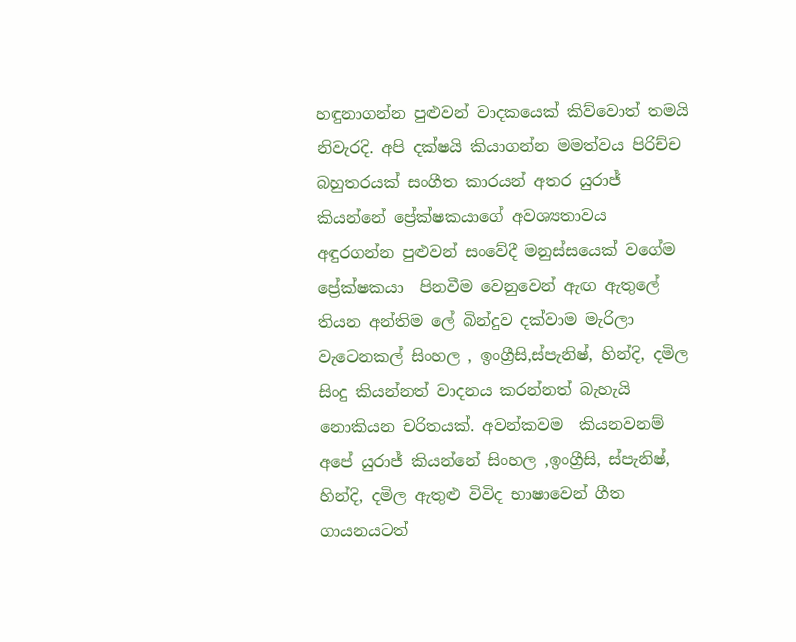හඳුනාගන්න පුළුවන් වාදකයෙක් කිව්වොත් තමයි නිවැරදි. අපි දක්ෂයි කියාගන්න මමත්වය පිරිච්ච බහුතරයක් සංගීත කාරයන් අතර යුරාජ් කියන්නේ ප්‍රේක්ෂකයාගේ අවශ්‍යතාවය අඳුරගන්න පුළුවන් සංවේදී මනුස්සයෙක් වගේම ප්‍රේක්ෂකයා  පිනවීම වෙනුවෙන් ඇඟ ඇතුලේ තියන අන්තිම ලේ බින්දුව දක්වාම මැරිලා වැටෙනකල් සිංහල , ඉංග්‍රීසි,ස්පැනිෂ්, හින්දි, දමිල සිංදු කියන්නත් වාදනය කරන්නත් බැහැයි නොකියන චරිතයක්. අවන්කවම  කියනවනම් අපේ යුරාජ් කියන්නේ සිංහල ,ඉංග්‍රීසි, ස්පැනිෂ්, හින්දි, දමිල ඇතුළු විවිද භාෂාවෙන් ගීත ගායනයටත්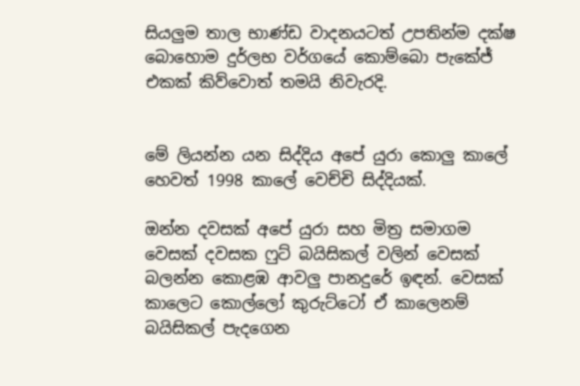සියලුම තාල භාණ්ඩ වාදනයටත් උපතින්ම දක්ෂ බොහොම දුර්ලභ වර්ගයේ කොම්බො පැකේජ් එකක් කිව්වොත් තමයි නිවැරදි.


මේ ලියන්න යන සිද්දිය අපේ යුරා කොලු කාලේ හෙවත් 1998 කාලේ වෙච්චි සිද්දියක්.

ඔන්න දවසක් අපේ යුරා සහ මිත්‍ර සමාගම වෙසක් දවසක ෆුට් බයිසිකල් වලින් වෙසක් බලන්න කොළඹ ආවලු පානදුරේ ඉඳන්. වෙසක් කාලෙට කොල්ලෝ කුරුට්ටෝ ඒ කාලෙනම් බයිසිකල් පැදගෙන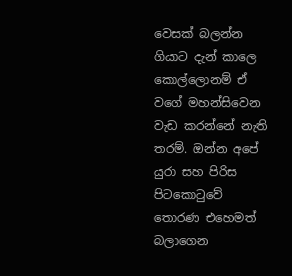වෙසක් බලන්න ගියාට දැන් කාලෙ කොල්ලොනම් ඒ වගේ මහන්සිවෙන වැඩ කරන්නේ නැති තරම්. ඔන්න අපේ යුරා සහ පිරිස පිටකොටුවේ තොරණ එහෙමත් බලාගෙන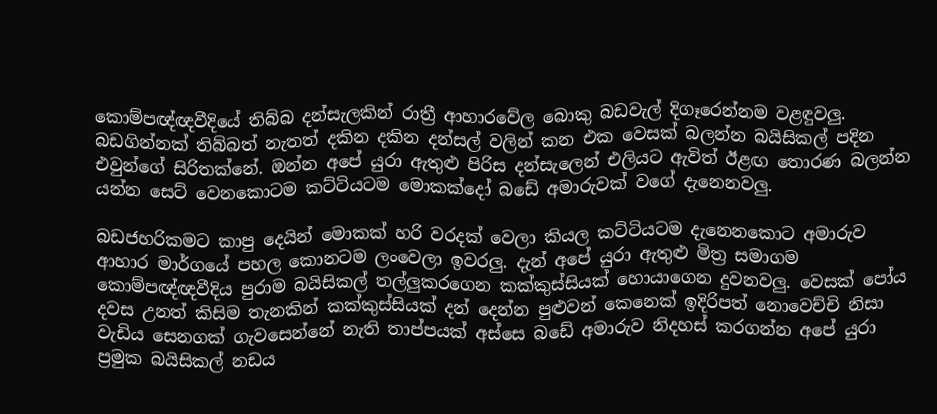කොම්පඥ්ඥවීදියේ තිබ්බ දන්සැලකින් රාත්‍රී ආහාරවේල බොකු බඩවැල් දිගෑරෙන්නම වළඳුවලු. බඩගින්නක් තිබ්බත් නැතත් දකින දකින දන්සල් වලින් කන එක වෙසක් බලන්න බයිසිකල් පදින එවුන්ගේ සිරිතක්නේ. ඔන්න අපේ යුරා ඇතුළු පිරිස දන්සැලෙන් එලියට ඇවිත් ඊළඟ තොරණ බලන්න යන්න සෙට් වෙනකොටම කට්ටියටම මොකක්දෝ බඩේ අමාරුවක් වගේ දැනෙනවලු.

බඩජහරිකමට කාපු දෙයින් මොකක් හරි වරදක් වෙලා කියල කට්ටියටම දැනෙනකොට අමාරුව ආහාර මාර්ගයේ පහල කොනටම ලංවෙලා ඉවරලු. දැන් අපේ යුරා ඇතුළු මිත්‍ර සමාගම කොම්පඥ්ඥවීදිය පුරාම බයිසිකල් තල්ලුකරගෙන කක්කුස්සියක් හොයාගෙන දුවනවලු. වෙසක් පෝය දවස උනත් කිසිම තැනකින් කක්කුස්සියක් දන් දෙන්න පුළුවන් කෙනෙක් ඉදිරිපත් නොවෙච්චි නිසා වැඩිය සෙනගක් ගැවසෙන්නේ නැති තාප්පයක් අස්සෙ බඩේ අමාරුව නිදහස් කරගන්න අපේ යුරා ප්‍රමුක බයිසිකල් නඩය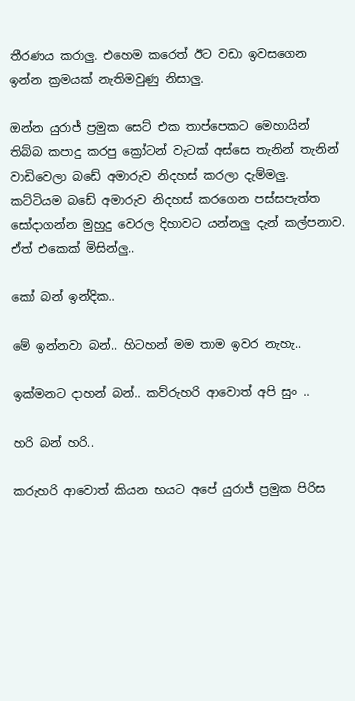තීරණය කරාලු. එහෙම කරෙත් ඊට වඩා ඉවසගෙන ඉන්න ක්‍රමයක් නැතිමවුණු නිසාලු.

ඔන්න යුරාජ් ප්‍රමුක සෙට් එක තාප්පෙකට මෙහායින් තිබ්බ කපාදු කරපු ක්‍රෝටන් වැටක් අස්සෙ තැනින් තැනින් වාඩිවෙලා බඩේ අමාරුව නිදහස් කරලා දැම්මලු. කට්ටියම බඩේ අමාරුව නිදහස් කරගෙන පස්සපැත්ත සෝදාගන්න මුහුදු වෙරල දිහාවට යන්නලු දැන් කල්පනාව. ඒත් එකෙක් මිසින්ලු..

කෝ බන් ඉන්දික..

මේ ඉන්නවා බන්.. හිටහන් මම තාම ඉවර නැහැ..

ඉක්මනට දාහන් බන්.. කව්රුහරි ආවොත් අපි සුං ..

හරි බන් හරි..

කරුහරි ආවොත් කියන භයට අපේ යුරාජ් ප්‍රමුක පිරිස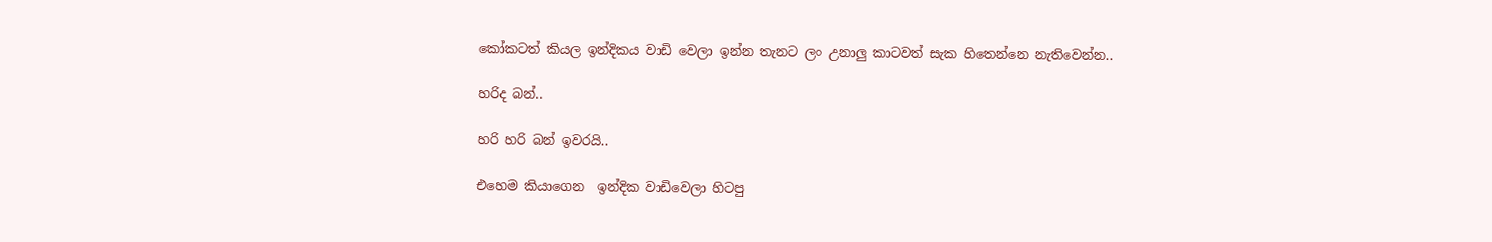කෝකටත් කියල ඉන්දිකය වාඩි වෙලා ඉන්න තැනට ලං උනාලු කාටවත් සැක හිතෙන්නෙ නැතිවෙන්න..

හරිද බන්..

හරි හරි බන් ඉවරයි..

එහෙම කියාගෙන  ඉන්දික වාඩිවෙලා හිටපු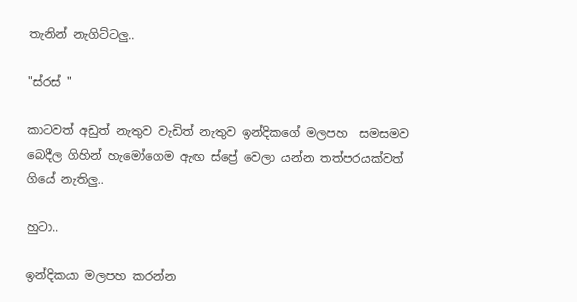තැනින් නැගිට්ටලු..

"ස්රස් "

කාටවත් අඩුත් නැතුව වැඩිත් නැතුව ඉන්දිකගේ මලපහ  සමසමව බෙදීල ගිහින් හැමෝගෙම ඇඟ ස්ප්‍රේ වෙලා යන්න තත්පරයක්වත් ගියේ නැතිලු..

හුටා..

ඉන්දිකයා මලපහ කරන්න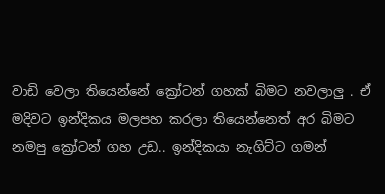වාඩි වෙලා තියෙන්නේ ක්‍රෝටන් ගහක් බිමට නවලාලු . ඒ මදිවට ඉන්දිකය මලපහ කරලා තියෙන්නෙත් අර බිමට නමපු ක්‍රෝටන් ගහ උඩ.. ඉන්දිකයා නැගිට්ට ගමන්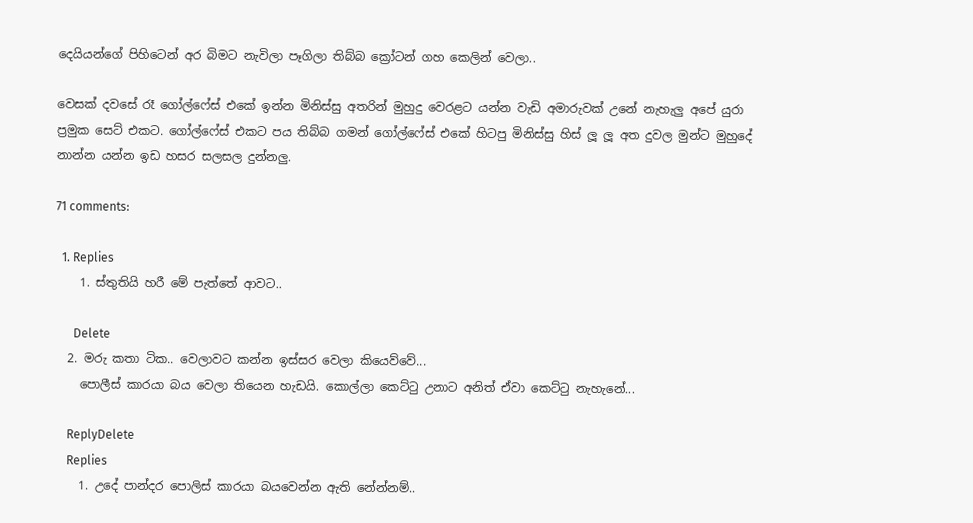දෙයියන්ගේ පිහිටෙන් අර බිමට නැවිලා පෑගිලා තිබ්බ ක්‍රෝටන් ගහ කෙලින් වෙලා..

වෙසක් දවසේ රෑ ගෝල්ෆේස් එකේ ඉන්න මිනිස්සු අතරින් මුහුදු වෙරළට යන්න වැඩි අමාරුවක් උනේ නැහැලු අපේ යුරා ප්‍රමුක සෙට් එකට. ගෝල්ෆේස් එකට පය තිබ්බ ගමන් ගෝල්ෆේස් එකේ හිටපු මිනිස්සු හිස් ලූ ලූ අත දුවල මුන්ට මුහුදේ නාන්න යන්න ඉඩ හසර සලසල දුන්නලු.

71 comments:

  1. Replies
    1. ස්තුතියි හරී මේ පැත්තේ ආවට..

      Delete
  2. මරු කතා ටික.. වෙලාවට කන්න ඉස්සර වෙලා කියෙව්වේ...
    පොලීස් කාරයා බය වෙලා තියෙන හැඩයි. කොල්ලා කෙට්ටු උනාට අනිත් ඒවා කෙට්ටු නැහැනේ...

    ReplyDelete
    Replies
    1. උදේ පාන්දර පොලිස් කාරයා බයවෙන්න ඇති නේන්නම්..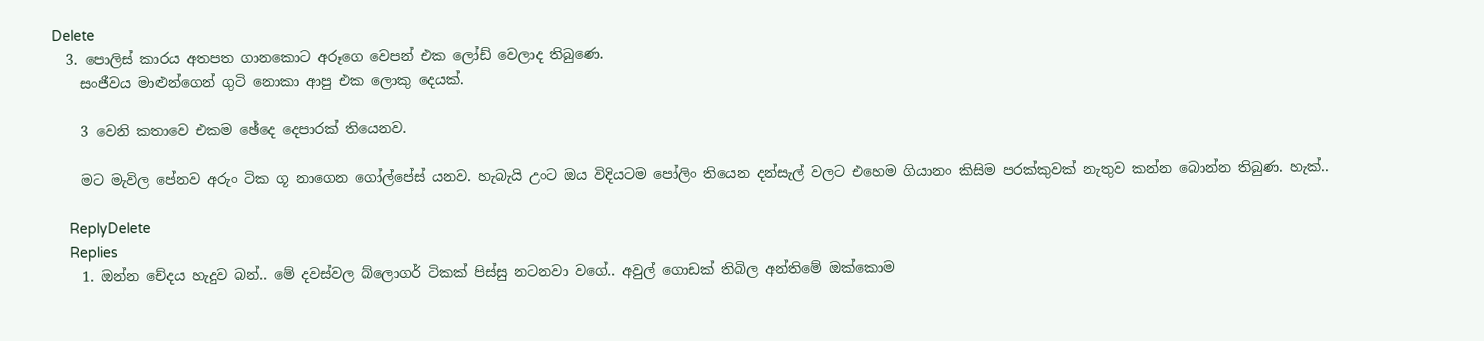Delete
  3. පොලිස් කාරය අතපත ගානකොට අරූගෙ වෙපන් එක ලෝඩ් වෙලාද තිබුණෙ.
    සංජීවය මාළුන්ගෙන් ගුටි නොකා ආපු එක ලොකු දෙයක්.

    3 වෙනි කතාවෙ එකම ඡේදෙ දෙපාරක් තියෙනව.

    මට මැවිල පේනව අරුං ටික ගූ නාගෙන ගෝල්පේස් යනව. හැබැයි උංට ඔය විදියටම පෝලිං තියෙන දන්සැල් වලට එහෙම ගියානං කිසිම පරක්කුවක් නැතුව කන්න බොන්න තිබුණ. හැක්..

    ReplyDelete
    Replies
    1. ඔන්න චේදය හැදුව බන්.. මේ දවස්වල බ්ලොගර් ටිකක් පිස්සු නටනවා වගේ.. අවුල් ගොඩක් තිබිල අන්තිමේ ඔක්කොම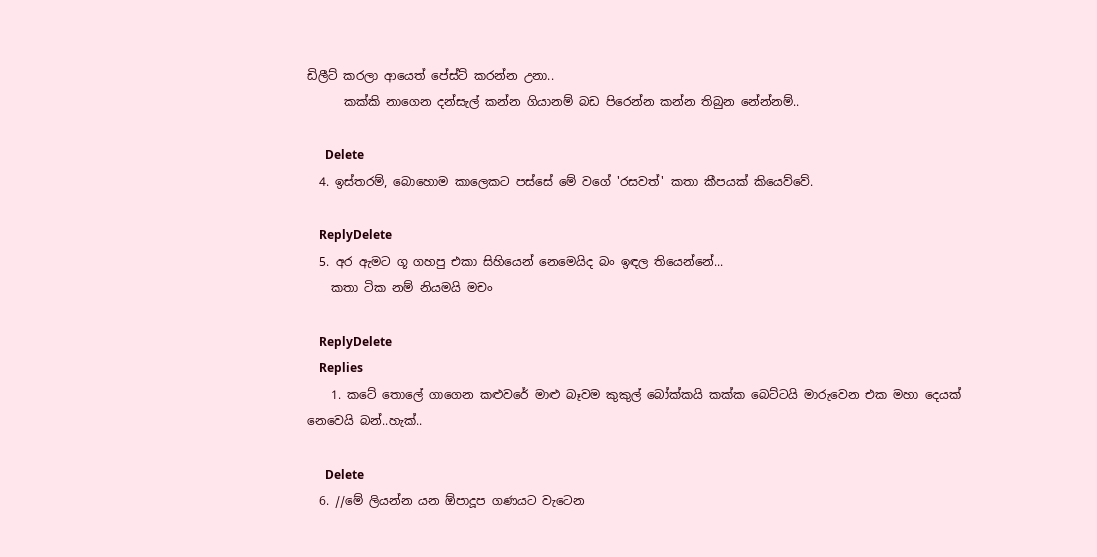ඩිලීට් කරලා ආයෙත් පේස්ට් කරන්න උනා..
      කක්කි නාගෙන දන්සැල් කන්න ගියානම් බඩ පිරෙන්න කන්න තිබුන නේන්නම්..

      Delete
  4. ඉස්තරම්, බොහොම කාලෙකට පස්සේ මේ වගේ 'රසවත්' කතා කීපයක් කියෙව්වේ.

    ReplyDelete
  5. අර ඇමට ගූ ගහපු එකා සිහියෙන් නෙමෙයිද බං ඉඳල තියෙන්නේ...
    කතා ටික නම් නියමයි මචං

    ReplyDelete
    Replies
    1. කටේ තොලේ ගාගෙන කළුවරේ මාළු බෑවම කුකුල් බෝක්කයි කක්ක බෙට්ටයි මාරුවෙන එක මහා දෙයක් නෙවෙයි බන්..හැක්..

      Delete
  6. //මේ ලියන්න යන ඕපාදූප ගණයට වැටෙන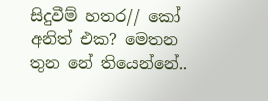සිදුවීම් හතර// කෝ අනිත් එක? මෙතන තුන නේ තියෙන්නේ..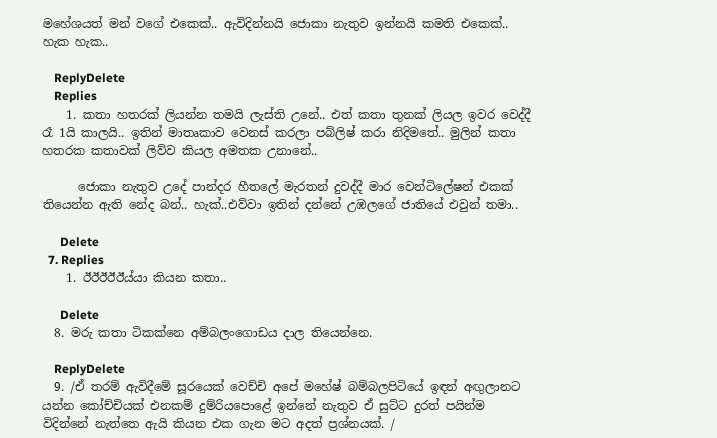මහේශයත් මන් වගේ එකෙක්.. ඇවිදින්නයි ජොකා නැතුව ඉන්නයි කමති එකෙක්.. හැක හැක..

    ReplyDelete
    Replies
    1. කතා හතරක් ලියන්න තමයි ලැස්ති උනේ.. එත් කතා තුනක් ලියල ඉවර වෙද්දී රෑ 1යි කාලයි.. ඉතින් මාතෘකාව වෙනස් කරලා පබ්ලිෂ් කරා නිදිමතේ.. මුලින් කතා හතරක කතාවක් ලිව්ව කියල අමතක උනානේ..

      ජොකා නැතුව උදේ පාන්දර හීතලේ මැරතන් දුවද්දී මාර වෙන්ටිලේෂන් එකක් තියෙන්න ඇති නේද බන්.. හැක්..එව්වා ඉතින් දන්නේ උඹලගේ ජාතියේ එවුන් තමා..

      Delete
  7. Replies
    1. ඊඊඊඊඊය්යා කියන කතා..

      Delete
  8. මරු කතා ටිකක්නෙ අම්බලංගොඩය දාල තියෙන්නෙ.

    ReplyDelete
  9. /ඒ තරම් ඇවිදීමේ සූරයෙක් වෙච්චි අපේ මහේෂ් බම්බලපිටියේ ඉඳන් අඟුලානට යන්න කෝච්චියක් එනකම් දුම්රියපොළේ ඉන්නේ නැතුව ඒ සුට්ට දුරත් පයින්ම විදින්නේ නැත්තෙ ඇයි කියන එක ගැන මට අදත් ප්‍රශ්නයක්. /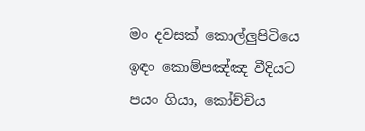මං දවසක් කොල්ලුපිටියෙ ඉඳං කොම්පඤ්ඤ වීදියට පයං ගියා, කෝච්චිය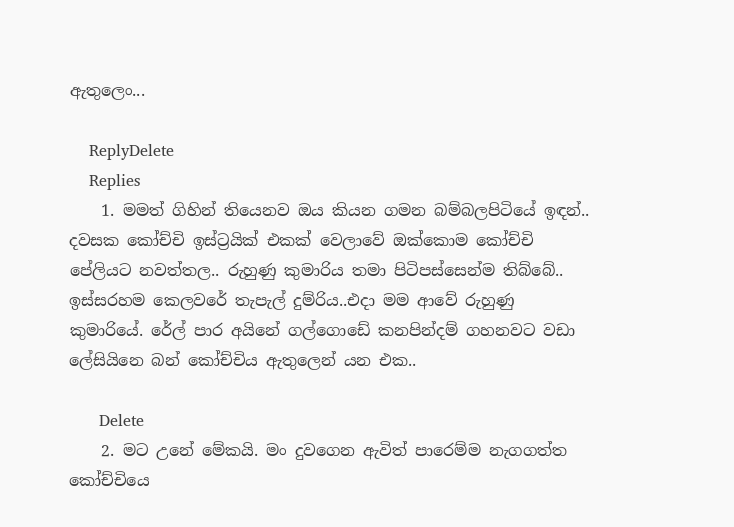ඇතුලෙං...

    ReplyDelete
    Replies
    1. මමත් ගිහින් තියෙනව ඔය කියන ගමන බම්බලපිටියේ ඉඳන්.. දවසක කෝච්චි ඉස්ට්‍රයික් එකක් වෙලාවේ ඔක්කොම කෝච්චි පේලියට නවත්තල.. රුහුණු කුමාරිය තමා පිටිපස්සෙන්ම තිබ්බේ.. ඉස්සරහම කෙලවරේ තැපැල් දුම්රිය..එදා මම ආවේ රුහුණු කුමාරියේ. රේල් පාර අයිනේ ගල්ගොඩේ කනපින්දම් ගහනවට වඩා ලේසියිනෙ බන් කෝච්චිය ඇතුලෙන් යන එක..

      Delete
    2. මට උනේ මේකයි. මං දුවගෙන ඇවිත් පාරෙම්ම නැගගත්ත කෝච්චියෙ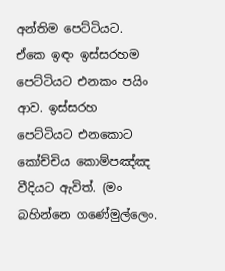අන්තිම පෙට්ටියට. ඒකෙ ඉඳං ඉස්සරහම පෙට්ටියට එනකං පයිං ආව. ඉස්සරහ පෙට්ටියට එනකොට කෝච්චිය කොම්පඤ්ඤ වීදියට ඇවිත්. (මං බහින්නෙ ගණේමුල්ලෙං.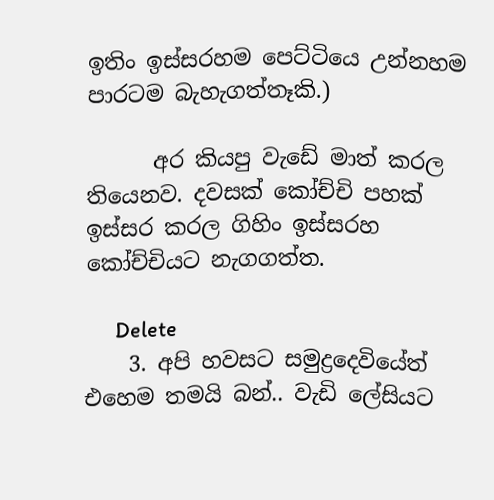ඉතිං ඉස්සරහම පෙට්ටියෙ උන්නහම පාරටම බැහැගත්තෑකි.)

      අර කියපු වැඩේ මාත් කරල තියෙනව. දවසක් කෝච්චි පහක් ඉස්සර කරල ගිහිං ඉස්සරහ කෝච්චියට නැගගත්ත.

      Delete
    3. අපි හවසට සමුද්‍රදෙවියේත් එහෙම තමයි බන්.. වැඩි ලේසියට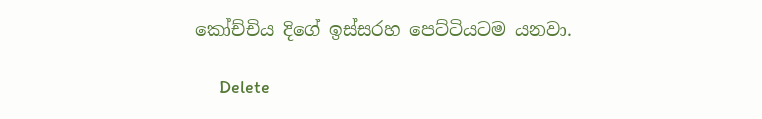කෝච්චිය දිගේ ඉස්සරහ පෙට්ටියටම යනවා.

      Delete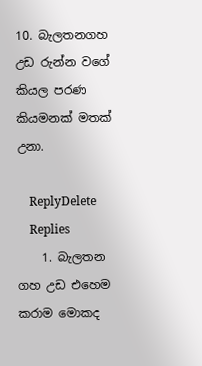10. බැලතනගහ උඩ රුන්න වගේ කියල පරණ කියමනක් මතක් උනා.

    ReplyDelete
    Replies
    1. බැලතන ගහ උඩ එහෙම කරාම මොකද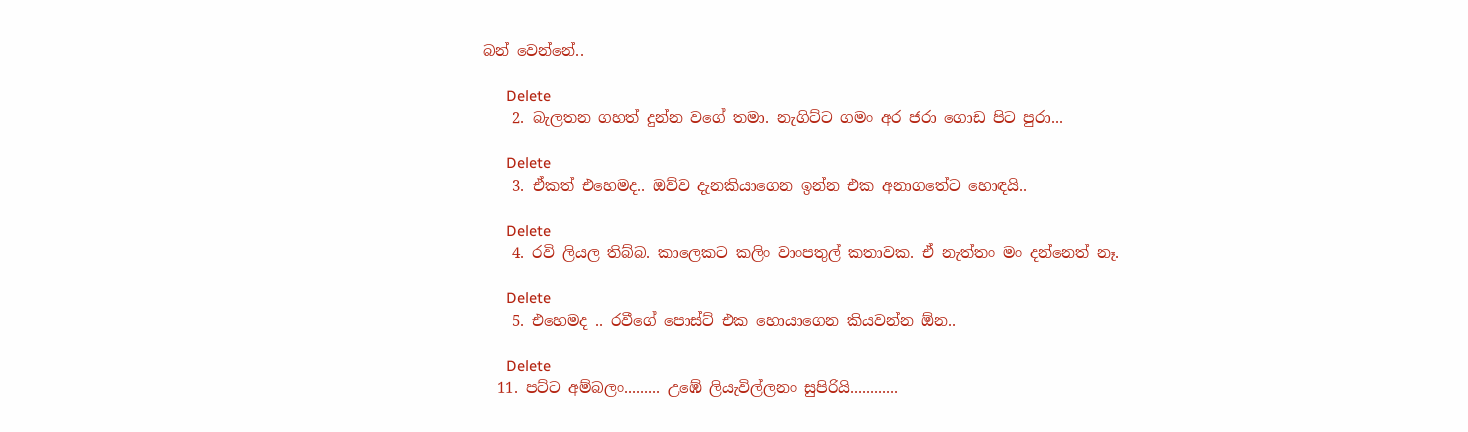බන් වෙන්නේ..

      Delete
    2. බැලතන ගහත් දුන්න වගේ තමා. නැගිට්ට ගමං අර ජරා ගොඩ පිට පුරා...

      Delete
    3. ඒකත් එහෙමද.. ඔව්ව දැනකියාගෙන ඉන්න එක අනාගතේට හොඳයි..

      Delete
    4. රවි ලියල තිබ්බ. කාලෙකට කලිං වාංපතුල් කතාවක. ඒ නැත්තං මං දන්නෙත් නෑ.

      Delete
    5. එහෙමද .. රවීගේ පොස්ට් එක හොයාගෙන කියවන්න ඕන..

      Delete
  11. පට්ට අම්බලං......... උඹේ ලියැවිල්ලනං සුපිරියි............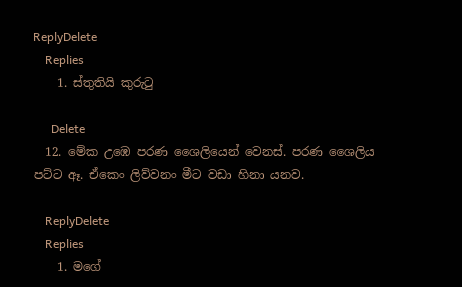ReplyDelete
    Replies
    1. ස්තුතියි කුරුටු

      Delete
  12. මේක උඹෙ පරණ ශෛලියෙන් වෙනස්. පරණ ශෛලිය පට්ට ඈ. ඒකෙං ලිව්වනං මීට වඩා හිනා යනව.

    ReplyDelete
    Replies
    1. මගේ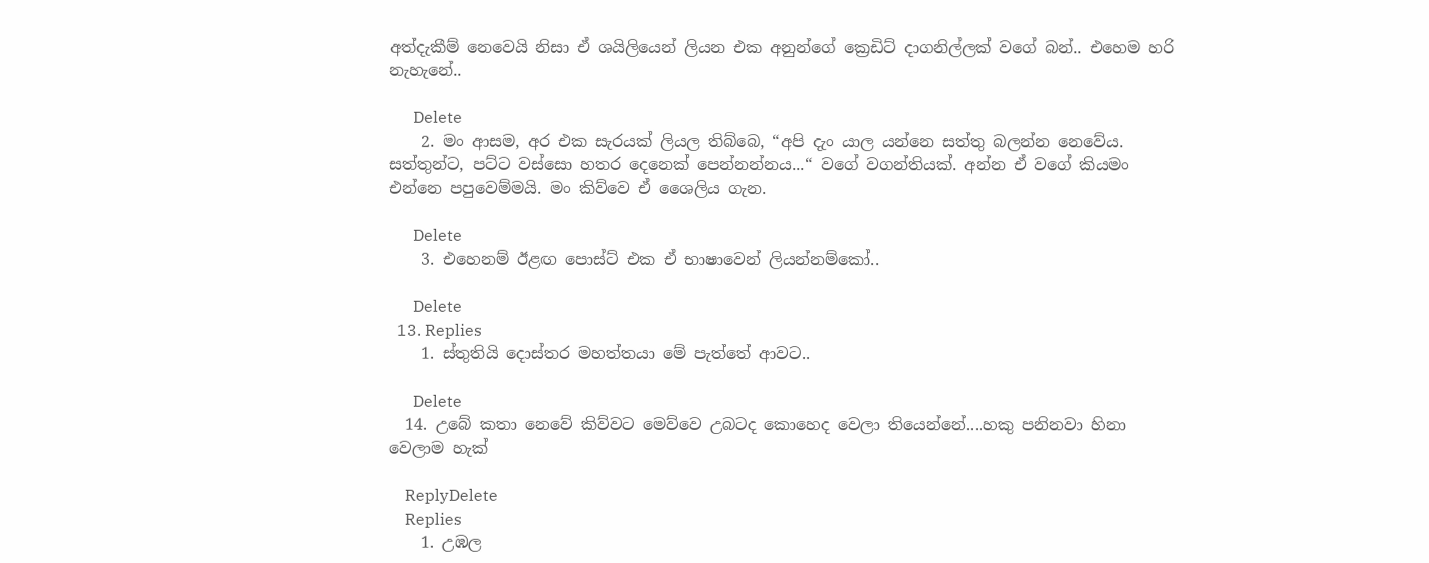අත්දැකීම් නෙවෙයි නිසා ඒ ශයිලියෙන් ලියන එක අනුන්ගේ ක්‍රෙඩිට් දාගනිල්ලක් වගේ බන්.. එහෙම හරි නැහැනේ..

      Delete
    2. මං ආසම, අර එක සැරයක් ලියල තිබ්බෙ, “අපි දැං යාල යන්නෙ සත්තු බලන්න නෙවේය. සත්තුන්ට, පට්ට වස්සො හතර දෙනෙක් පෙන්නන්නය...“ වගේ වගන්තියක්. අන්න ඒ වගේ කියමං එන්නෙ පපුවෙම්මයි. මං කිව්වෙ ඒ ශෛලිය ගැන.

      Delete
    3. එහෙනම් ඊළඟ පොස්ට් එක ඒ භාෂාවෙන් ලියන්නම්කෝ..

      Delete
  13. Replies
    1. ස්තුතියි දොස්තර මහත්තයා මේ පැත්තේ ආවට..

      Delete
  14. උබේ කතා නෙවේ කිව්වට මෙව්ව‍ෙ උබටද කොහෙද වෙලා තියෙන්නේ....හකු පනිනවා හිනා වෙලාම හැක්

    ReplyDelete
    Replies
    1. උඹල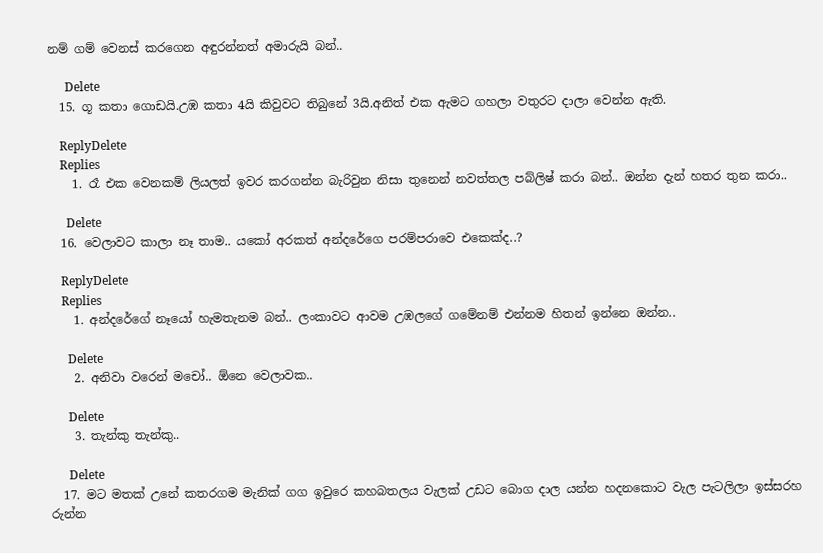නම් ගම් වෙනස් කරගෙන අඳුරන්නත් අමාරුයි බන්..

      Delete
  15. ගූ කතා ගොඩයි.උඹ කතා 4යි කිවුවට තිබුනේ 3යි.අනිත් එක ඇමට ගහලා වතුරට දාලා වෙන්න ඇති.

    ReplyDelete
    Replies
    1. රෑ එක වෙනකම් ලියලත් ඉවර කරගන්න බැරිවුන නිසා තුනෙන් නවත්තල පබ්ලිෂ් කරා බන්.. ඔන්න දැන් හතර තුන කරා..

      Delete
  16. වෙලාවට කාලා නෑ තාම.. යකෝ අරකත් අන්දරේගෙ පරම්පරාවෙ එකෙක්ද..?

    ReplyDelete
    Replies
    1. අන්දරේගේ නෑයෝ හැමතැනම බන්.. ලංකාවට ආවම උඹලගේ ගමේනම් එන්නම හිතන් ඉන්නෙ ඔන්න..

      Delete
    2. අනිවා වරෙන් මචෝ.. ඕනෙ වෙලාවක..

      Delete
    3. තැන්කු තැන්කු..

      Delete
  17. මට මතක් උනේ කතරගම මැනික් ගග ඉවුරෙ කහබතලය වැලක් උඩට බොග දාල යන්න හදනකොට වැල පැටලිලා ඉස්සරහ රුන්න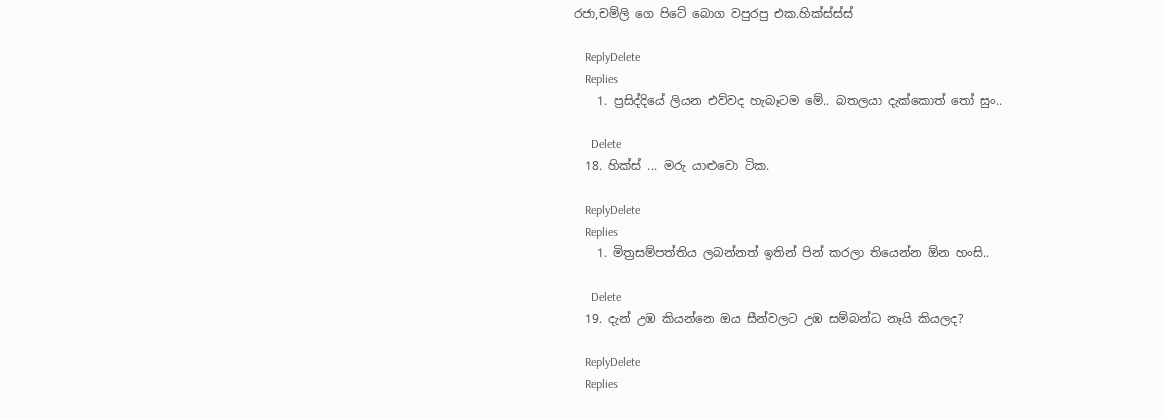රජා,චම්ලි ගෙ පිටේ බොග වපුරපු එක.හික්ස්ස්ස්

    ReplyDelete
    Replies
    1. ප්‍රසිද්දියේ ලියන එව්වද හැබෑටම මේ.. බතලයා දැක්කොත් තෝ සුං..

      Delete
  18. හික්ස් ... මරු යාළුවො ටික.

    ReplyDelete
    Replies
    1. මිත්‍රසම්පත්තිය ලබන්නත් ඉතින් පින් කරලා තියෙන්න ඕන හංසි..

      Delete
  19. දැන් උඹ කියන්නෙ ඔය සීන්වලට උඹ සම්බන්ධ නෑයි කියලද?

    ReplyDelete
    Replies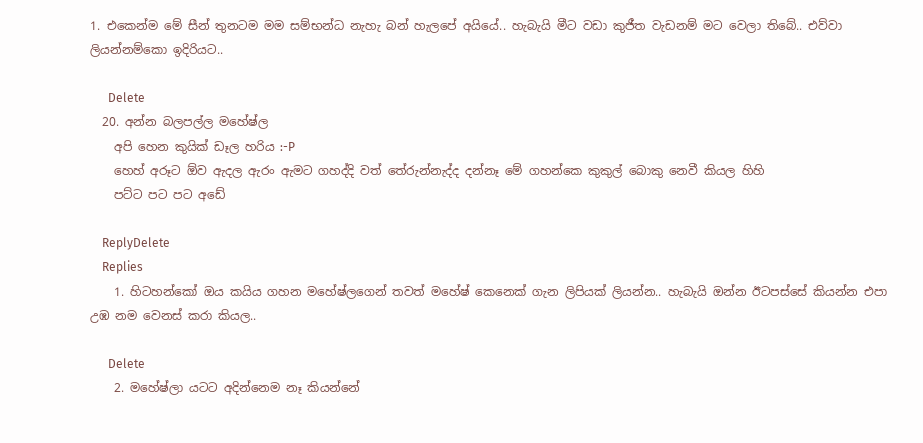1. එකෙන්ම මේ සීන් තුනටම මම සම්භන්ධ නැහැ බන් හැලපේ අයියේ.. හැබැයි මීට වඩා කුජීත වැඩනම් මට වෙලා තිබේ.. එව්වා ලියන්නම්කො ඉදිරියට..

      Delete
  20. අන්න බලපල්ල මහේෂ්ල
    අපි හෙන කුයික් ඩෑල හරිය :-P
    හෙහ් අරූට ඕව ඇදල ඇරං ඇමට ගහද්දි වත් තේරුන්නැද්ද දන්නෑ මේ ගහන්කෙ කුකුල් බොකු නෙවී කියල හිහි
    පට්ට පට පට අඩේ

    ReplyDelete
    Replies
    1. හිටහන්කෝ ඔය කයිය ගහන මහේෂ්ලගෙන් තවත් මහේෂ් කෙනෙක් ගැන ලිපියක් ලියන්න.. හැබැයි ඔන්න ඊටපස්සේ කියන්න එපා උඹ නම වෙනස් කරා කියල..

      Delete
    2. මහේෂ්ලා යටට අදින්නෙම නෑ කියන්නේ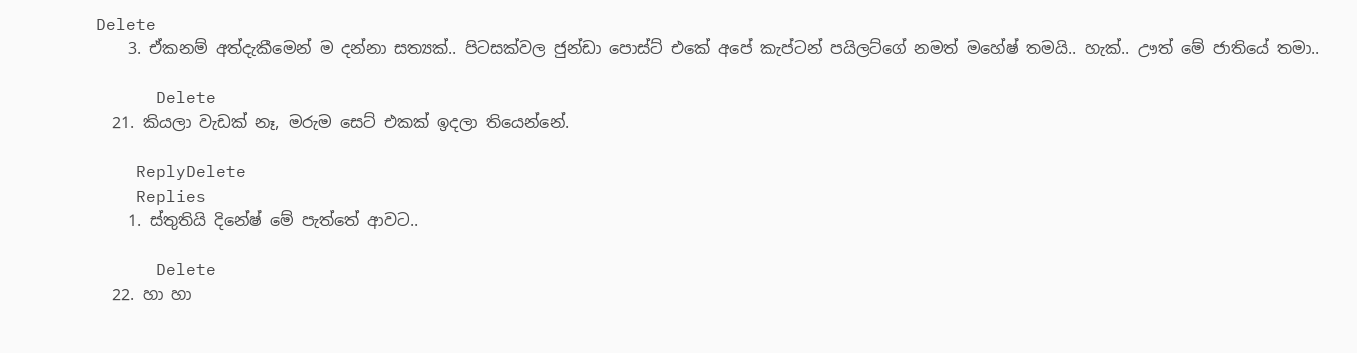Delete
    3. ඒකනම් අත්දැකීමෙන් ම දන්නා සත්‍යක්.. පිටසක්වල ජුන්ඩා පොස්ට් එකේ අපේ කැප්ටන් පයිලට්ගේ නමත් මහේෂ් තමයි.. හැක්.. ඌත් මේ ජාතියේ තමා..

      Delete
  21. කියලා වැඩක් නෑ, මරුම සෙට් එකක් ඉදලා තියෙන්නේ.

    ReplyDelete
    Replies
    1. ස්තුතියි දිනේෂ් මේ පැත්තේ ආවට..

      Delete
  22. හා හා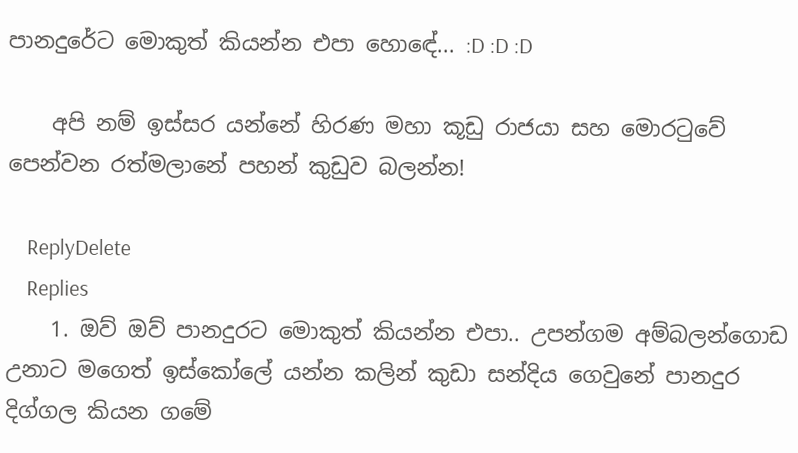පානදුරේට මොකුත් කියන්න එපා හොඳේ... :D :D :D

    අපි නම් ඉස්සර යන්නේ හිරණ මහා කූඩු රාජයා සහ මොරටුවේ පෙන්වන රත්මලානේ පහන් කුඩුව බලන්න!

    ReplyDelete
    Replies
    1. ඔව් ඔව් පානදුරට මොකුත් කියන්න එපා.. උපන්ගම අම්බලන්ගොඩ උනාට මගෙත් ඉස්කෝලේ යන්න කලින් කුඩා සන්දිය ගෙවුනේ පානදුර දිග්ගල කියන ගමේ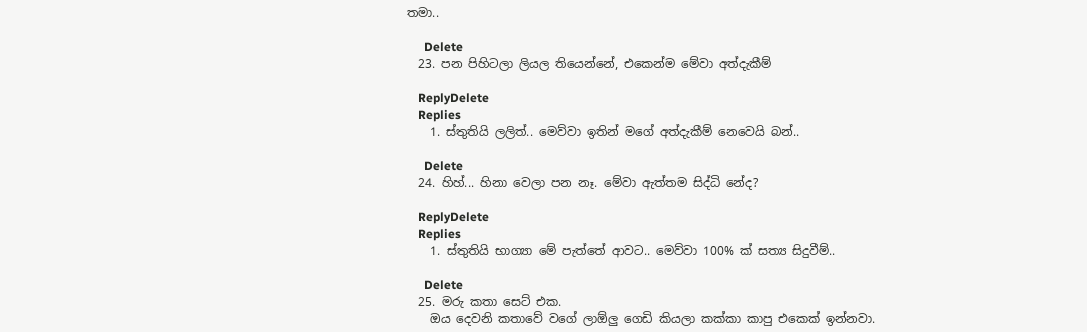තමා..

      Delete
  23. පන පිහිටලා ලියල තියෙන්නේ, එකෙන්ම මේවා අත්දැකීම්

    ReplyDelete
    Replies
    1. ස්තුතියි ලලිත්.. මෙව්වා ඉතින් මගේ අත්දැකීම් නෙවෙයි බන්..

      Delete
  24. හිහ්... හිනා වෙලා පන නෑ. මේවා ඇත්තම සිද්ධි නේද?

    ReplyDelete
    Replies
    1. ස්තුතියි භාග්‍යා මේ පැත්තේ ආවට.. මෙව්වා 100% ක් සත්‍ය සිදුවීම්..

      Delete
  25. මරු කතා සෙට් එක.
    ඔය දෙවනි කතාවේ වගේ ලාඕලු ගෙඩි කියලා කක්කා කාපු එකෙක් ඉන්නවා.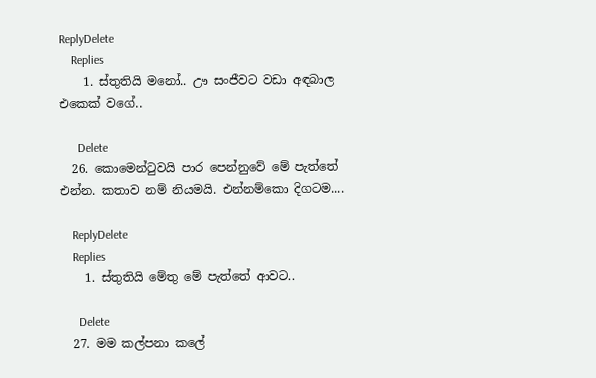ReplyDelete
    Replies
    1. ස්තුතියි මනෝ.. ඌ සංජීවට වඩා අඳබාල එකෙක් වගේ..

      Delete
  26. කොමෙන්ටුවයි පාර පෙන්නුවේ මේ පැත්තේ එන්න. කතාව නම් නියමයි. එන්නම්කො දිගටම....

    ReplyDelete
    Replies
    1. ස්තුතියි මේතු මේ පැත්තේ ආවට..

      Delete
  27. මම කල්පනා කලේ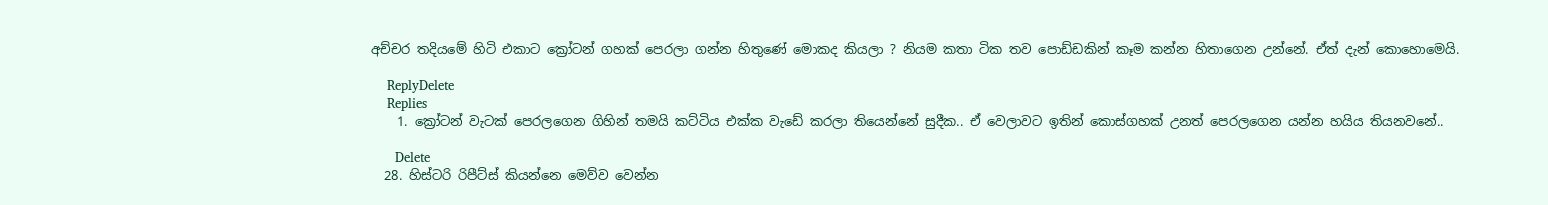අච්චර තදියමේ හිටි එකාට ක්‍රෝටන් ගහක් පෙරලා ගන්න හිතුණේ මොකද කියලා ? නියම කතා ටික තව පොඩ්ඩකින් කෑම කන්න හිතාගෙන උන්නේ. ඒත් දැන් කොහොමෙයි.

    ReplyDelete
    Replies
    1. ක්‍රෝටන් වැටක් පෙරලගෙන ගිහින් තමයි කට්ටිය එක්ක වැඩේ කරලා තියෙන්නේ සුදීක.. ඒ වෙලාවට ඉතින් කොස්ගහක් උනත් පෙරලගෙන යන්න හයිය තියනවනේ..

      Delete
  28. හිස්ටරි රිපීට්ස් කියන්නෙ මෙව්ව වෙන්න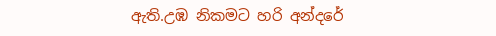ඇති.උඹ නිකමට හරි අන්දරේ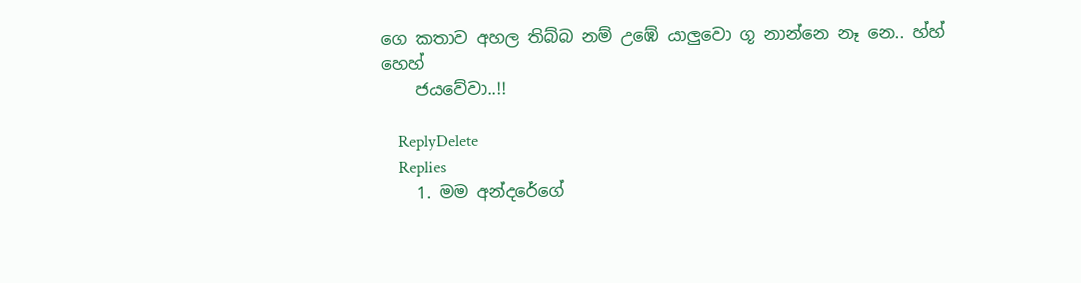ගෙ කතාව අහල තිබ්බ නම් උඹේ යාලුවො ගූ නාන්නෙ නෑ නෙ.. හ්හ් හෙහ්
    ජයවේවා..!!

    ReplyDelete
    Replies
    1. මම අන්දරේගේ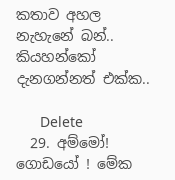කතාව අහල නැහැනේ බන්.. කියහන්කෝ දැනගන්නත් එක්ක..

      Delete
  29. අම්මෝ! ගොඩයෝ ! මේක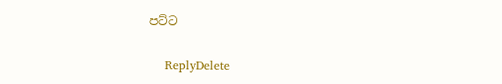පට්ට

    ReplyDelete